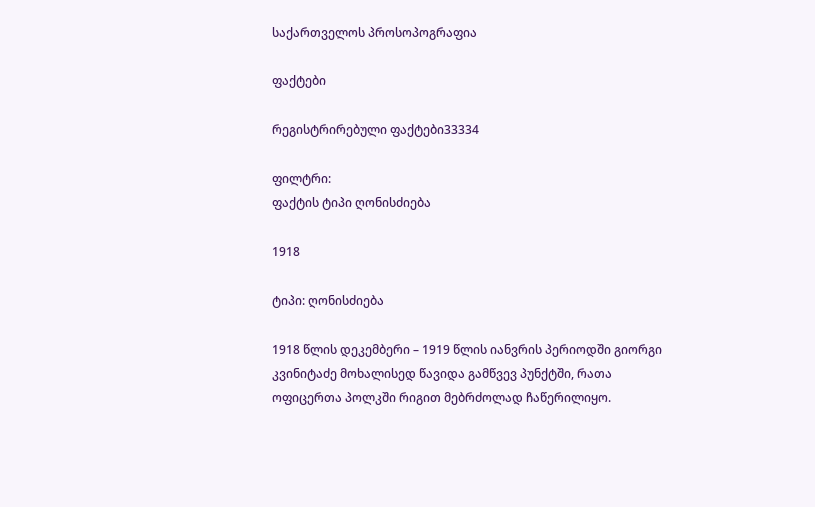საქართველოს პროსოპოგრაფია

ფაქტები

რეგისტრირებული ფაქტები33334

ფილტრი:
ფაქტის ტიპი ღონისძიება

1918

ტიპი: ღონისძიება

1918 წლის დეკემბერი – 1919 წლის იანვრის პერიოდში გიორგი კვინიტაძე მოხალისედ წავიდა გამწვევ პუნქტში, რათა ოფიცერთა პოლკში რიგით მებრძოლად ჩაწერილიყო.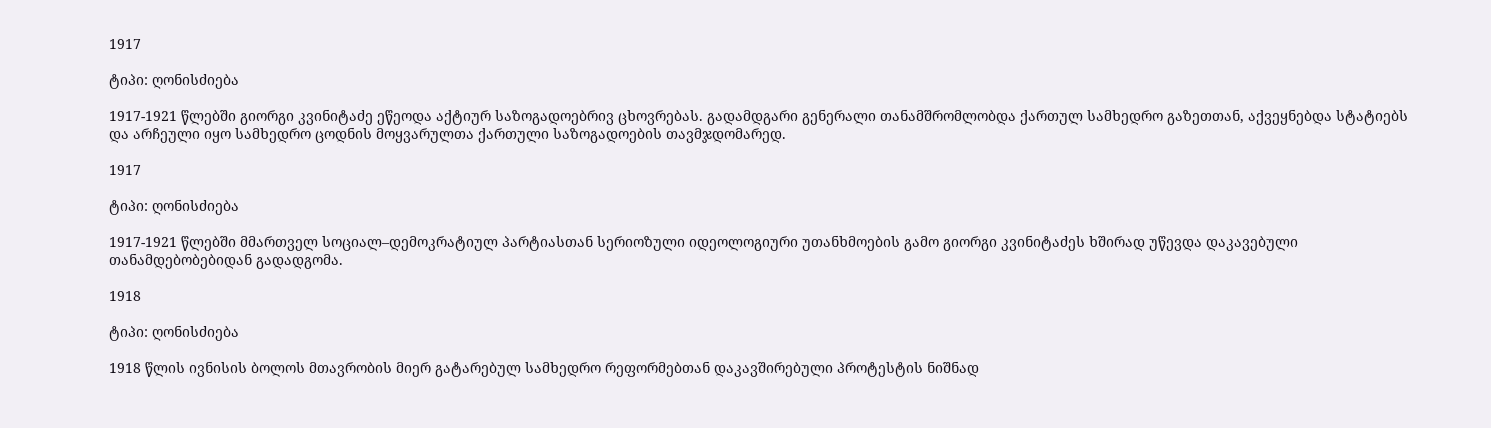1917

ტიპი: ღონისძიება

1917-1921 წლებში გიორგი კვინიტაძე ეწეოდა აქტიურ საზოგადოებრივ ცხოვრებას. გადამდგარი გენერალი თანამშრომლობდა ქართულ სამხედრო გაზეთთან, აქვეყნებდა სტატიებს და არჩეული იყო სამხედრო ცოდნის მოყვარულთა ქართული საზოგადოების თავმჯდომარედ.

1917

ტიპი: ღონისძიება

1917-1921 წლებში მმართველ სოციალ–დემოკრატიულ პარტიასთან სერიოზული იდეოლოგიური უთანხმოების გამო გიორგი კვინიტაძეს ხშირად უწევდა დაკავებული თანამდებობებიდან გადადგომა.

1918

ტიპი: ღონისძიება

1918 წლის ივნისის ბოლოს მთავრობის მიერ გატარებულ სამხედრო რეფორმებთან დაკავშირებული პროტესტის ნიშნად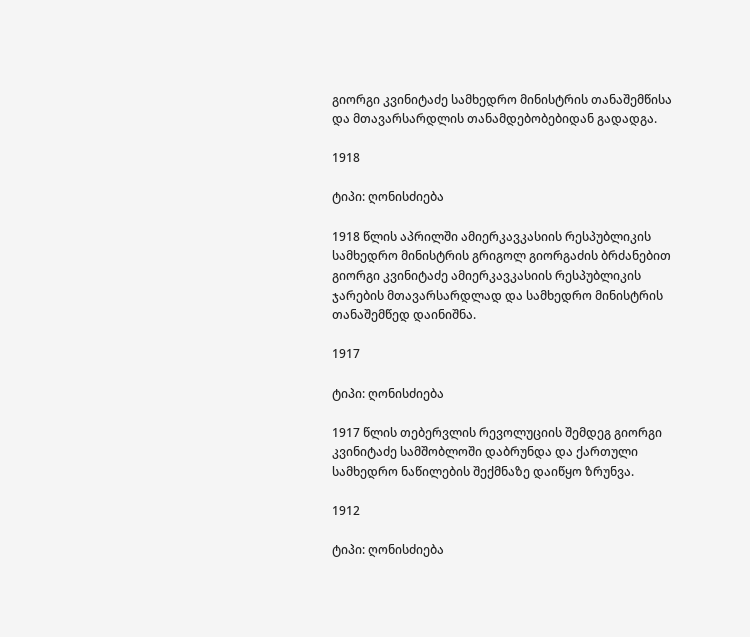გიორგი კვინიტაძე სამხედრო მინისტრის თანაშემწისა და მთავარსარდლის თანამდებობებიდან გადადგა.

1918

ტიპი: ღონისძიება

1918 წლის აპრილში ამიერკავკასიის რესპუბლიკის სამხედრო მინისტრის გრიგოლ გიორგაძის ბრძანებით გიორგი კვინიტაძე ამიერკავკასიის რესპუბლიკის ჯარების მთავარსარდლად და სამხედრო მინისტრის თანაშემწედ დაინიშნა.

1917

ტიპი: ღონისძიება

1917 წლის თებერვლის რევოლუციის შემდეგ გიორგი კვინიტაძე სამშობლოში დაბრუნდა და ქართული სამხედრო ნაწილების შექმნაზე დაიწყო ზრუნვა.

1912

ტიპი: ღონისძიება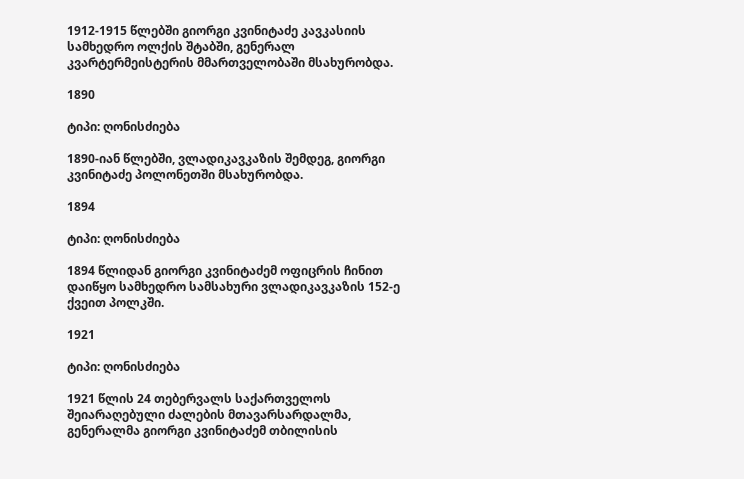1912-1915 წლებში გიორგი კვინიტაძე კავკასიის სამხედრო ოლქის შტაბში, გენერალ კვარტერმეისტერის მმართველობაში მსახურობდა.

1890

ტიპი: ღონისძიება

1890-იან წლებში, ვლადიკავკაზის შემდეგ, გიორგი კვინიტაძე პოლონეთში მსახურობდა.

1894

ტიპი: ღონისძიება

1894 წლიდან გიორგი კვინიტაძემ ოფიცრის ჩინით დაიწყო სამხედრო სამსახური ვლადიკავკაზის 152-ე ქვეით პოლკში.

1921

ტიპი: ღონისძიება

1921 წლის 24 თებერვალს საქართველოს შეიარაღებული ძალების მთავარსარდალმა, გენერალმა გიორგი კვინიტაძემ თბილისის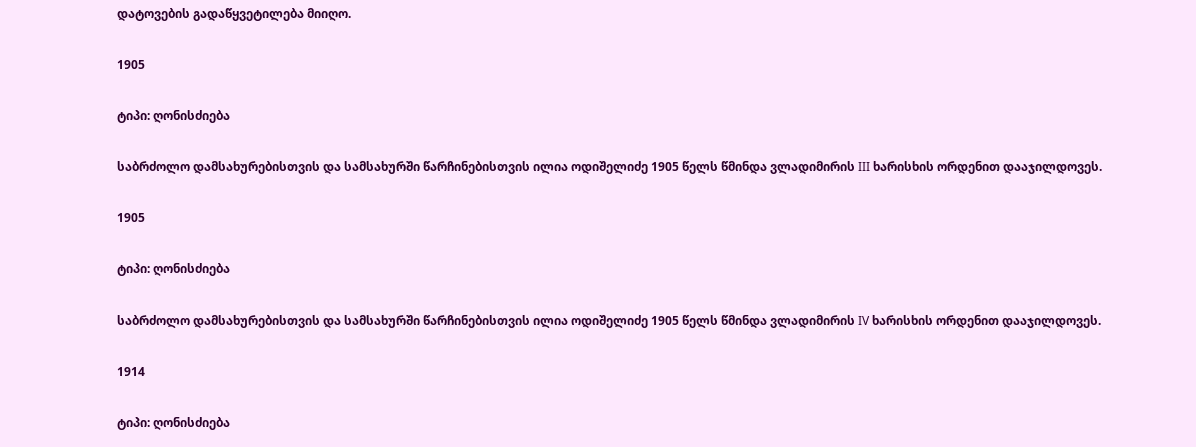დატოვების გადაწყვეტილება მიიღო.

1905

ტიპი: ღონისძიება

საბრძოლო დამსახურებისთვის და სამსახურში წარჩინებისთვის ილია ოდიშელიძე 1905 წელს წმინდა ვლადიმირის III ხარისხის ორდენით დააჯილდოვეს.

1905

ტიპი: ღონისძიება

საბრძოლო დამსახურებისთვის და სამსახურში წარჩინებისთვის ილია ოდიშელიძე 1905 წელს წმინდა ვლადიმირის IV ხარისხის ორდენით დააჯილდოვეს.

1914

ტიპი: ღონისძიება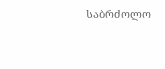საბრძოლო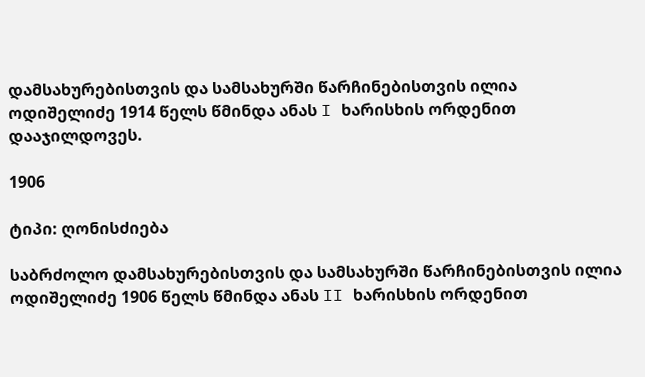დამსახურებისთვის და სამსახურში წარჩინებისთვის ილია ოდიშელიძე 1914 წელს წმინდა ანას I ხარისხის ორდენით დააჯილდოვეს.

1906

ტიპი: ღონისძიება

საბრძოლო დამსახურებისთვის და სამსახურში წარჩინებისთვის ილია ოდიშელიძე 1906 წელს წმინდა ანას II ხარისხის ორდენით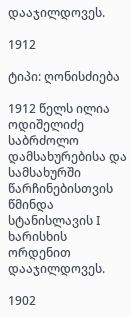დააჯილდოვეს.

1912

ტიპი: ღონისძიება

1912 წელს ილია ოდიშელიძე საბრძოლო დამსახურებისა და სამსახურში წარჩინებისთვის წმინდა სტანისლავის I ხარისხის ორდენით დააჯილდოვეს.

1902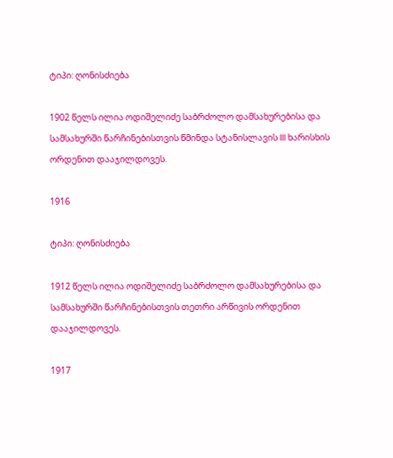ტიპი: ღონისძიება

1902 წელს ილია ოდიშელიძე საბრძოლო დამსახურებისა და სამსახურში წარჩინებისთვის წმინდა სტანისლავის III ხარისხის ორდენით დააჯილდოვეს.

1916

ტიპი: ღონისძიება

1912 წელს ილია ოდიშელიძე საბრძოლო დამსახურებისა და სამსახურში წარჩინებისთვის თეთრი არწივის ორდენით დააჯილდოვეს.

1917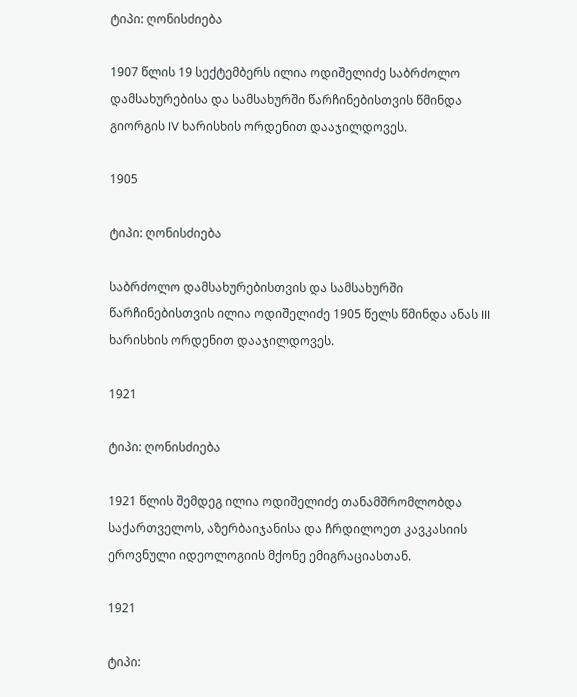ტიპი: ღონისძიება

1907 წლის 19 სექტემბერს ილია ოდიშელიძე საბრძოლო დამსახურებისა და სამსახურში წარჩინებისთვის წმინდა გიორგის IV ხარისხის ორდენით დააჯილდოვეს.

1905

ტიპი: ღონისძიება

საბრძოლო დამსახურებისთვის და სამსახურში წარჩინებისთვის ილია ოდიშელიძე 1905 წელს წმინდა ანას III ხარისხის ორდენით დააჯილდოვეს.

1921

ტიპი: ღონისძიება

1921 წლის შემდეგ ილია ოდიშელიძე თანამშრომლობდა საქართველოს, აზერბაიჯანისა და ჩრდილოეთ კავკასიის ეროვნული იდეოლოგიის მქონე ემიგრაციასთან.

1921

ტიპი: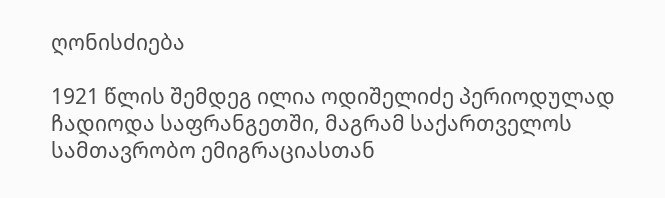ღონისძიება

1921 წლის შემდეგ ილია ოდიშელიძე პერიოდულად ჩადიოდა საფრანგეთში, მაგრამ საქართველოს სამთავრობო ემიგრაციასთან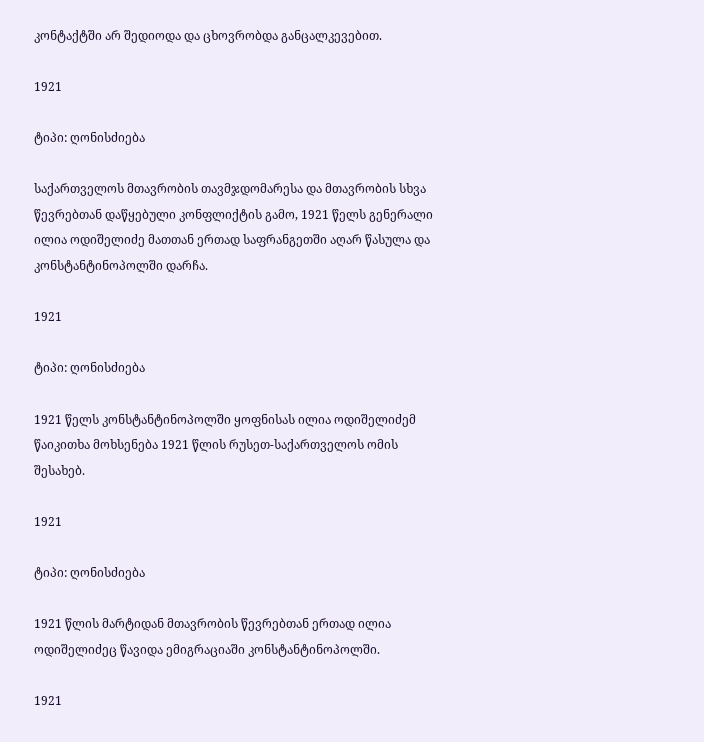კონტაქტში არ შედიოდა და ცხოვრობდა განცალკევებით.

1921

ტიპი: ღონისძიება

საქართველოს მთავრობის თავმჯდომარესა და მთავრობის სხვა წევრებთან დაწყებული კონფლიქტის გამო, 1921 წელს გენერალი ილია ოდიშელიძე მათთან ერთად საფრანგეთში აღარ წასულა და კონსტანტინოპოლში დარჩა.

1921

ტიპი: ღონისძიება

1921 წელს კონსტანტინოპოლში ყოფნისას ილია ოდიშელიძემ წაიკითხა მოხსენება 1921 წლის რუსეთ-საქართველოს ომის შესახებ.

1921

ტიპი: ღონისძიება

1921 წლის მარტიდან მთავრობის წევრებთან ერთად ილია ოდიშელიძეც წავიდა ემიგრაციაში კონსტანტინოპოლში.

1921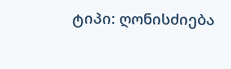ტიპი: ღონისძიება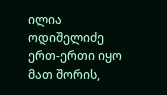ილია ოდიშელიძე ერთ-ერთი იყო მათ შორის,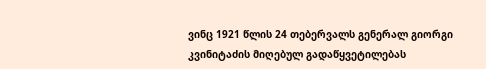ვინც 1921 წლის 24 თებერვალს გენერალ გიორგი კვინიტაძის მიღებულ გადაწყვეტილებას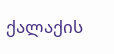ქალაქის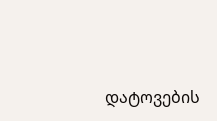დატოვების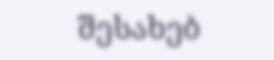შესახებ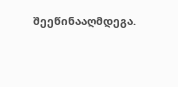შეეწინააღმდეგა.